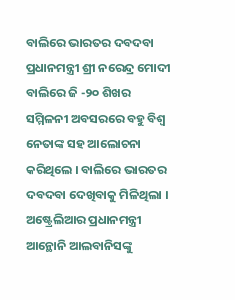ବାଲିରେ ଭାରତର ଦବଦବା
ପ୍ରଧାନମନ୍ତ୍ରୀ ଶ୍ରୀ ନରେନ୍ଦ୍ର ମୋଦୀ ବାଲିରେ ଜି -୨୦ ଶିଖର ସମ୍ମିଳନୀ ଅବସରରେ ବହୁ ବିଶ୍ବ ନେତାଙ୍କ ସହ ଆଲୋଚନା କରିଥିଲେ । ବାଲିରେ ଭାରତର ଦବଦବା ଦେଖିବାକୁ ମିଳିଥିଲା । ଅଷ୍ଟ୍ରେଲିଆର ପ୍ରଧାନମନ୍ତ୍ରୀ ଆନ୍ଥୋନି ଆଲବାନିସଙ୍କୁ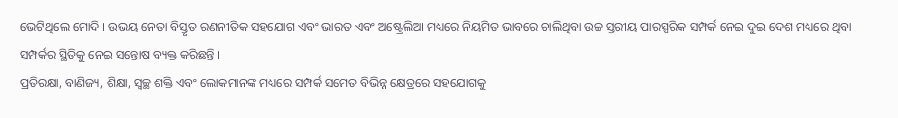ଭେଟିଥିଲେ ମୋଦି । ଉଭୟ ନେତା ବିସ୍ତୃତ ରଣନୀତିକ ସହଯୋଗ ଏବଂ ଭାରତ ଏବଂ ଅଷ୍ଟ୍ରେଲିଆ ମଧ୍ୟରେ ନିୟମିତ ଭାବରେ ଚାଲିଥିବା ଉଚ୍ଚ ସ୍ତରୀୟ ପାରସ୍ପରିକ ସମ୍ପର୍କ ନେଇ ଦୁଇ ଦେଶ ମଧ୍ୟରେ ଥିବା ସମ୍ପର୍କର ସ୍ଥିତିକୁ ନେଇ ସନ୍ତୋଷ ବ୍ୟକ୍ତ କରିଛନ୍ତି ।
ପ୍ରତିରକ୍ଷା, ବାଣିଜ୍ୟ, ଶିକ୍ଷା, ସ୍ୱଚ୍ଛ ଶକ୍ତି ଏବଂ ଲୋକମାନଙ୍କ ମଧ୍ୟରେ ସମ୍ପର୍କ ସମେତ ବିଭିନ୍ନ କ୍ଷେତ୍ରରେ ସହଯୋଗକୁ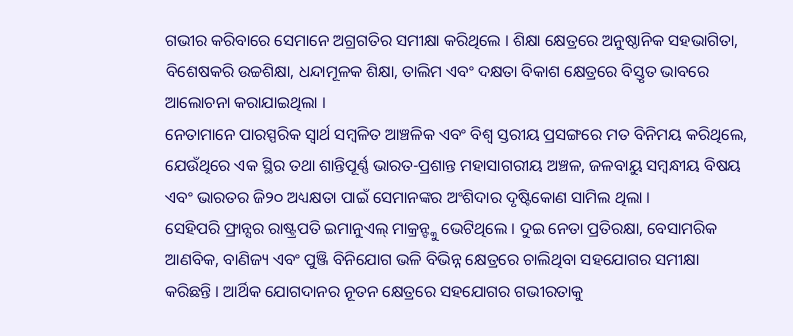ଗଭୀର କରିବାରେ ସେମାନେ ଅଗ୍ରଗତିର ସମୀକ୍ଷା କରିଥିଲେ । ଶିକ୍ଷା କ୍ଷେତ୍ରରେ ଅନୁଷ୍ଠାନିକ ସହଭାଗିତା, ବିଶେଷକରି ଉଚ୍ଚଶିକ୍ଷା, ଧନ୍ଦାମୂଳକ ଶିକ୍ଷା, ତାଲିମ ଏବଂ ଦକ୍ଷତା ବିକାଶ କ୍ଷେତ୍ରରେ ବିସ୍ତୃତ ଭାବରେ ଆଲୋଚନା କରାଯାଇଥିଲା ।
ନେତାମାନେ ପାରସ୍ପରିକ ସ୍ୱାର୍ଥ ସମ୍ବଳିତ ଆଞ୍ଚଳିକ ଏବଂ ବିଶ୍ୱ ସ୍ତରୀୟ ପ୍ରସଙ୍ଗରେ ମତ ବିନିମୟ କରିଥିଲେ, ଯେଉଁଥିରେ ଏକ ସ୍ଥିର ତଥା ଶାନ୍ତିପୂର୍ଣ୍ଣ ଭାରତ-ପ୍ରଶାନ୍ତ ମହାସାଗରୀୟ ଅଞ୍ଚଳ, ଜଳବାୟୁ ସମ୍ବନ୍ଧୀୟ ବିଷୟ ଏବଂ ଭାରତର ଜି୨୦ ଅଧ୍ୟକ୍ଷତା ପାଇଁ ସେମାନଙ୍କର ଅଂଶିଦାର ଦୃଷ୍ଟିକୋଣ ସାମିଲ ଥିଲା ।
ସେହିପରି ଫ୍ରାନ୍ସର ରାଷ୍ଟ୍ରପତି ଇମାନୁଏଲ୍ ମାକ୍ରନ୍ଙ୍କୁ ଭେଟିଥିଲେ । ଦୁଇ ନେତା ପ୍ରତିରକ୍ଷା, ବେସାମରିକ ଆଣବିକ, ବାଣିଜ୍ୟ ଏବଂ ପୁଞ୍ଜି ବିନିଯୋଗ ଭଳି ବିଭିନ୍ନ କ୍ଷେତ୍ରରେ ଚାଲିଥିବା ସହଯୋଗର ସମୀକ୍ଷା କରିଛନ୍ତି । ଆର୍ଥିକ ଯୋଗଦାନର ନୂତନ କ୍ଷେତ୍ରରେ ସହଯୋଗର ଗଭୀରତାକୁ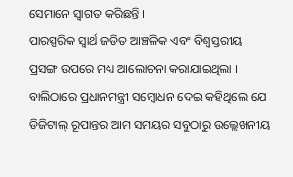ସେମାନେ ସ୍ୱାଗତ କରିଛନ୍ତି ।
ପାରସ୍ପରିକ ସ୍ୱାର୍ଥ ଜଡିତ ଆଞ୍ଚଳିକ ଏବଂ ବିଶ୍ୱସ୍ତରୀୟ ପ୍ରସଙ୍ଗ ଉପରେ ମଧ୍ୟ ଆଲୋଚନା କରାଯାଇଥିଲା ।
ବାଲିଠାରେ ପ୍ରଧାନମନ୍ତ୍ରୀ ସମ୍ବୋଧନ ଦେଇ କହିଥିଲେ ଯେ ଡିଜିଟାଲ୍ ରୂପାନ୍ତର ଆମ ସମୟର ସବୁଠାରୁ ଉଲ୍ଲେଖନୀୟ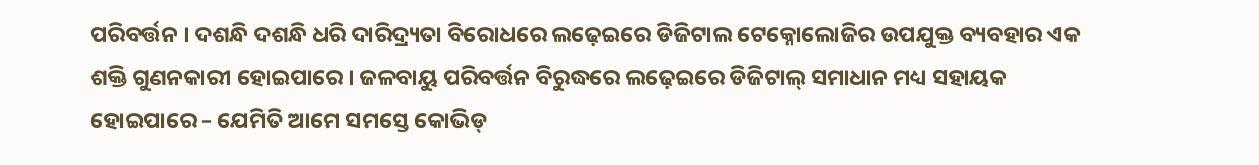ପରିବର୍ତ୍ତନ । ଦଶନ୍ଧି ଦଶନ୍ଧି ଧରି ଦାରିଦ୍ର୍ୟତା ବିରୋଧରେ ଲଢ଼େଇରେ ଡିଜିଟାଲ ଟେକ୍ନୋଲୋଜିର ଉପଯୁକ୍ତ ବ୍ୟବହାର ଏକ ଶକ୍ତି ଗୁଣନକାରୀ ହୋଇପାରେ । ଜଳବାୟୁ ପରିବର୍ତ୍ତନ ବିରୁଦ୍ଧରେ ଲଢ଼େଇରେ ଡିଜିଟାଲ୍ ସମାଧାନ ମଧ୍ୟ ସହାୟକ ହୋଇପାରେ – ଯେମିତି ଆମେ ସମସ୍ତେ କୋଭିଡ୍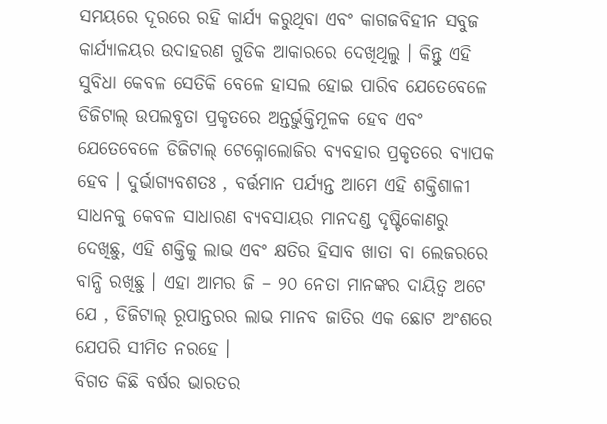ସମୟରେ ଦୂରରେ ରହି କାର୍ଯ୍ୟ କରୁଥିବା ଏବଂ କାଗଜବିହୀନ ସବୁଜ କାର୍ଯ୍ୟାଳୟର ଉଦାହରଣ ଗୁଡିକ ଆକାରରେ ଦେଖିଥିଲୁ । କିନ୍ତୁ ଏହି ସୁବିଧା କେବଳ ସେତିକି ବେଳେ ହାସଲ ହୋଇ ପାରିବ ଯେତେବେଳେ ଡିଜିଟାଲ୍ ଉପଲବ୍ଧତା ପ୍ରକୃତରେ ଅନ୍ତର୍ଭୁକ୍ତିମୂଳକ ହେବ ଏବଂ ଯେତେବେଳେ ଡିଜିଟାଲ୍ ଟେକ୍ନୋଲୋଜିର ବ୍ୟବହାର ପ୍ରକୃତରେ ବ୍ୟାପକ ହେବ । ଦୁର୍ଭାଗ୍ୟବଶତଃ , ବର୍ତ୍ତମାନ ପର୍ଯ୍ୟନ୍ତ ଆମେ ଏହି ଶକ୍ତିଶାଳୀ ସାଧନକୁ କେବଳ ସାଧାରଣ ବ୍ୟବସାୟର ମାନଦଣ୍ଡ ଦୃଷ୍ଟିକୋଣରୁ ଦେଖିଛୁ, ଏହି ଶକ୍ତିକୁ ଲାଭ ଏବଂ କ୍ଷତିର ହିସାବ ଖାତା ବା ଲେଜରରେ ବାନ୍ଧି ରଖିଛୁ । ଏହା ଆମର ଜି – ୨୦ ନେତା ମାନଙ୍କର ଦାୟିତ୍ୱ ଅଟେ ଯେ , ଡିଜିଟାଲ୍ ରୂପାନ୍ତରର ଲାଭ ମାନବ ଜାତିର ଏକ ଛୋଟ ଅଂଶରେ ଯେପରି ସୀମିତ ନରହେ ।
ବିଗତ କିଛି ବର୍ଷର ଭାରତର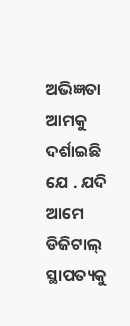ଅଭିଜ୍ଞତା ଆମକୁ ଦର୍ଶାଇଛି ଯେ . ଯଦି ଆମେ ଡିଜିଟାଲ୍ ସ୍ଥାପତ୍ୟକୁ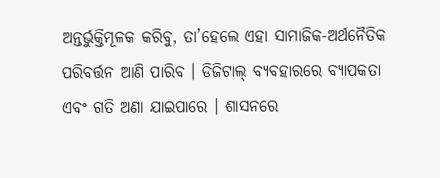ଅନ୍ତର୍ଭୁକ୍ତିମୂଳକ କରିବୁ, ତା’ହେଲେ ଏହା ସାମାଜିକ-ଅର୍ଥନୈତିକ ପରିବର୍ତ୍ତନ ଆଣି ପାରିବ । ଡିଜିଟାଲ୍ ବ୍ୟବହାରରେ ବ୍ୟାପକତା ଏବଂ ଗତି ଅଣା ଯାଇପାରେ । ଶାସନରେ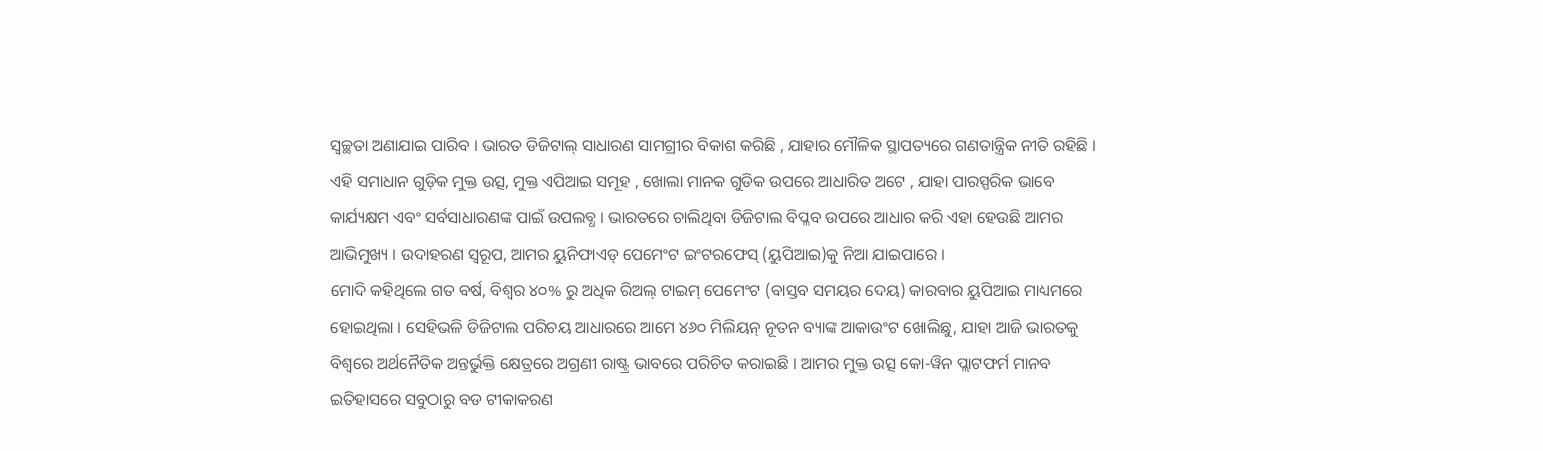ସ୍ୱଚ୍ଛତା ଅଣାଯାଇ ପାରିବ । ଭାରତ ଡିଜିଟାଲ୍ ସାଧାରଣ ସାମଗ୍ରୀର ବିକାଶ କରିଛି , ଯାହାର ମୌଳିକ ସ୍ଥାପତ୍ୟରେ ଗଣତାନ୍ତ୍ରିକ ନୀତି ରହିଛି । ଏହି ସମାଧାନ ଗୁଡ଼ିକ ମୁକ୍ତ ଉତ୍ସ, ମୁକ୍ତ ଏପିଆଇ ସମୂହ , ଖୋଲା ମାନକ ଗୁଡିକ ଉପରେ ଆଧାରିତ ଅଟେ , ଯାହା ପାରସ୍ପରିକ ଭାବେ କାର୍ଯ୍ୟକ୍ଷମ ଏବଂ ସର୍ବସାଧାରଣଙ୍କ ପାଇଁ ଉପଲବ୍ଧ । ଭାରତରେ ଚାଲିଥିବା ଡିଜିଟାଲ ବିପ୍ଳବ ଉପରେ ଆଧାର କରି ଏହା ହେଉଛି ଆମର ଆଭିମୁଖ୍ୟ । ଉଦାହରଣ ସ୍ୱରୂପ, ଆମର ୟୁନିଫାଏଡ୍ ପେମେଂଟ ଇଂଟରଫେସ୍ (ୟୁପିଆଇ)କୁ ନିଆ ଯାଇପାରେ ।
ମୋଦି କହିଥିଲେ ଗତ ବର୍ଷ, ବିଶ୍ୱର ୪୦% ରୁ ଅଧିକ ରିଅଲ୍ ଟାଇମ୍ ପେମେଂଟ (ବାସ୍ତବ ସମୟର ଦେୟ) କାରବାର ୟୁପିଆଇ ମାଧ୍ୟମରେ ହୋଇଥିଲା । ସେହିଭଳି ଡିଜିଟାଲ ପରିଚୟ ଆଧାରରେ ଆମେ ୪୬୦ ମିଲିୟନ୍ ନୂତନ ବ୍ୟାଙ୍କ ଆକାଉଂଟ ଖୋଲିଛୁ, ଯାହା ଆଜି ଭାରତକୁ ବିଶ୍ୱରେ ଅର୍ଥନୈତିକ ଅନ୍ତର୍ଭୁକ୍ତି କ୍ଷେତ୍ରରେ ଅଗ୍ରଣୀ ରାଷ୍ଟ୍ର ଭାବରେ ପରିଚିତ କରାଇଛି । ଆମର ମୁକ୍ତ ଉତ୍ସ କୋ-ୱିନ ପ୍ଲାଟଫର୍ମ ମାନବ ଇତିହାସରେ ସବୁଠାରୁ ବଡ ଟୀକାକରଣ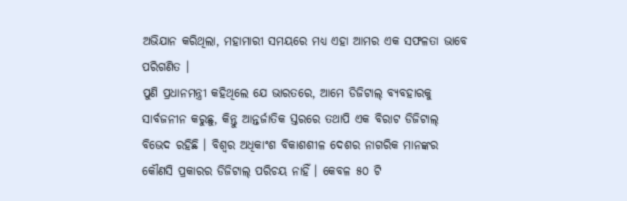ଅଭିଯାନ କରିଥିଲା, ମହାମାରୀ ସମୟରେ ମଧ୍ୟ ଏହା ଆମର ଏକ ସଫଳତା ଭାବେ ପରିଗଣିତ ।
ପୁଣି ପ୍ରଧାନମନ୍ତ୍ରୀ କହିଥିଲେ ଯେ ଭାରତରେ, ଆମେ ଡିଜିଟାଲ୍ ବ୍ୟବହାରକୁ ସାର୍ବଜନୀନ କରୁଛୁ, କିନ୍ତୁ ଆନ୍ତର୍ଜାତିକ ସ୍ତରରେ ତଥାପି ଏକ ବିରାଟ ଡିଜିଟାଲ୍ ବିଭେଦ ରହିଛି । ବିଶ୍ୱର ଅଧିକାଂଶ ବିକାଶଶୀଳ ଦେଶର ନାଗରିକ ମାନଙ୍କର କୌଣସି ପ୍ରକାରର ଡିଜିଟାଲ୍ ପରିଚୟ ନାହିଁ । କେବଳ ୫୦ ଟି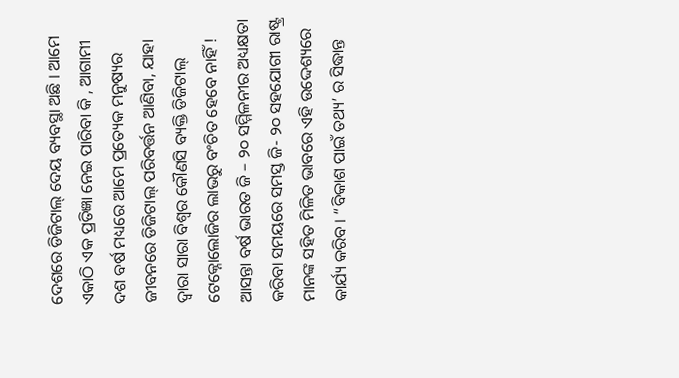ଦେଶରେ ଡିଜିଟାଲ୍ ଦେୟ ବ୍ୟବସ୍ଥା ଅଛି । ଆମେ ଏକାଠି ଏକ ପ୍ରତିଜ୍ଞା ନେଇ ପାରିବା କି , ଆଗାମୀ ଦଶ ବର୍ଷ ମଧ୍ୟରେ ଆମେ ପ୍ରତ୍ୟେକ ମନୁଷ୍ୟର ଜୀବନରେ ଡିଜିଟାଲ୍ ପରିବର୍ତ୍ତନ ଆଣିବା, ଯାହା ଦ୍ୱାରା ସାରା ବିଶ୍ୱର କୌଣସି ବ୍ୟକ୍ତି ଡିଜିଟାଲ୍ ଟେକ୍ନୋଲୋଜିର ଲାଭରୁ ବଂଚିତ ହେବେ ନାହିଁ !
ଆସନ୍ତା ବର୍ଷ ଭାରତ ଜି – ୨୦ ସମ୍ମିଳନୀର ଅଧ୍ୟକ୍ଷତା କରିବା ସମୟରେ ସମସ୍ତ ଜି- ୨୦ ସହଯୋଗୀ ରାଷ୍ଟ୍ର ମାନଙ୍କ ସହିତ ମିଳିତ ଭାବରେ ଏହି ଉଦ୍ଦେଶ୍ୟରେ କାର୍ଯ୍ୟ କରିବ । “ବିକାଶ ପାଇଁ ତଥ୍ୟ’ ର ସିଦ୍ଧାନ୍ତ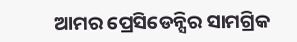ଆମର ପ୍ରେସିଡେନ୍ସିର ସାମଗ୍ରିକ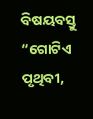ବିଷୟବସ୍ତୁ “ଗୋଟିଏ ପୃଥିବୀ,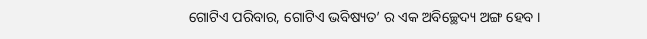ଗୋଟିଏ ପରିବାର, ଗୋଟିଏ ଭବିଷ୍ୟତ’ ର ଏକ ଅବିଚ୍ଛେଦ୍ୟ ଅଙ୍ଗ ହେବ ।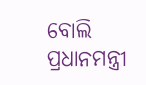ବୋଲି ପ୍ରଧାନମନ୍ତ୍ରୀ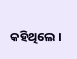କହିଥିଲେ ।